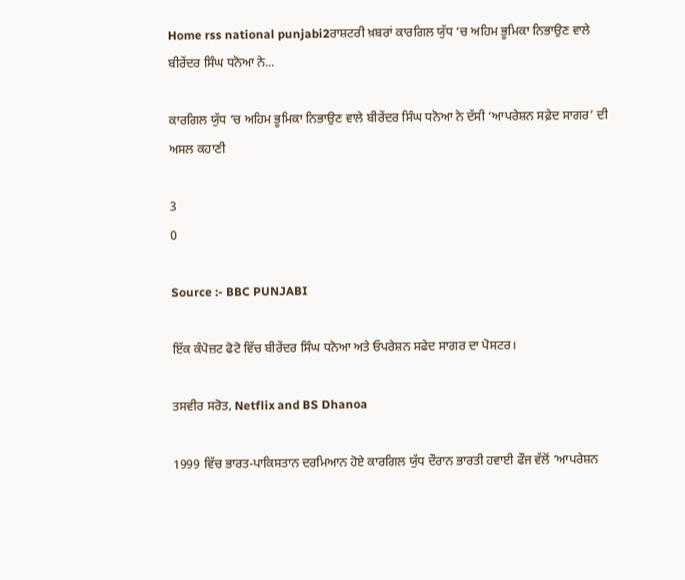Home rss national punjabi2ਰਾਸ਼ਟਰੀ ਖ਼ਬਰਾਂ ਕਾਰਗਿਲ ਯੁੱਧ ‘ਚ ਅਹਿਮ ਭੂਮਿਕਾ ਨਿਭਾਉਣ ਵਾਲੇ ਬੀਰੇਂਦਰ ਸਿੰਘ ਧਨੋਆ ਨੇ...

ਕਾਰਗਿਲ ਯੁੱਧ ‘ਚ ਅਹਿਮ ਭੂਮਿਕਾ ਨਿਭਾਉਣ ਵਾਲੇ ਬੀਰੇਂਦਰ ਸਿੰਘ ਧਨੋਆ ਨੇ ਦੱਸੀ ‘ਆਪਰੇਸ਼ਨ ਸਫ਼ੇਦ ਸਾਗਰ’ ਦੀ ਅਸਲ ਕਹਾਣੀ

3
0

Source :- BBC PUNJABI

ਇੱਕ ਕੰਪੋਜ਼ਟ ਫੋਟੋ ਵਿੱਚ ਬੀਰੇਂਦਰ ਸਿੰਘ ਧਨੋਆ ਅਤੇ ਓਪਰੇਸ਼ਨ ਸਫੇਦ ਸਾਗਰ ਦਾ ਪੋਸਟਰ।

ਤਸਵੀਰ ਸਰੋਤ, Netflix and BS Dhanoa

1999 ਵਿੱਚ ਭਾਰਤ-ਪਾਕਿਸਤਾਨ ਦਰਮਿਆਨ ਹੋਏ ਕਾਰਗਿਲ ਯੁੱਧ ਦੌਰਾਨ ਭਾਰਤੀ ਹਵਾਈ ਫੌਜ ਵੱਲੋਂ ‘ਆਪਰੇਸ਼ਨ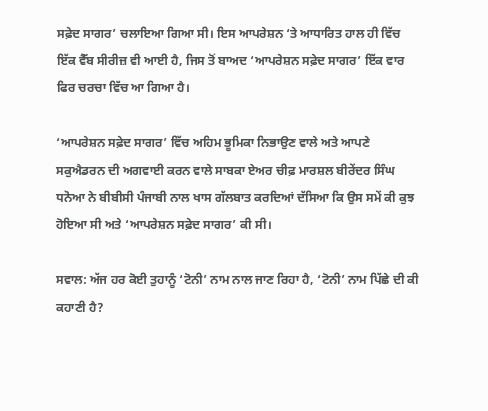ਸਫ਼ੇਦ ਸਾਗਰ’ ਚਲਾਇਆ ਗਿਆ ਸੀ। ਇਸ ਆਪਰੇਸ਼ਨ ‘ਤੇ ਆਧਾਰਿਤ ਹਾਲ ਹੀ ਵਿੱਚ ਇੱਕ ਵੈੱਬ ਸੀਰੀਜ਼ ਵੀ ਆਈ ਹੈ, ਜਿਸ ਤੋਂ ਬਾਅਦ ‘ਆਪਰੇਸ਼ਨ ਸਫ਼ੇਦ ਸਾਗਰ’ ਇੱਕ ਵਾਰ ਫਿਰ ਚਰਚਾ ਵਿੱਚ ਆ ਗਿਆ ਹੈ।

‘ਆਪਰੇਸ਼ਨ ਸਫ਼ੇਦ ਸਾਗਰ’ ਵਿੱਚ ਅਹਿਮ ਭੂਮਿਕਾ ਨਿਭਾਉਣ ਵਾਲੇ ਅਤੇ ਆਪਣੇ ਸਕੁਐਡਰਨ ਦੀ ਅਗਵਾਈ ਕਰਨ ਵਾਲੇ ਸਾਬਕਾ ਏਅਰ ਚੀਫ਼ ਮਾਰਸ਼ਲ ਬੀਰੇਂਦਰ ਸਿੰਘ ਧਨੋਆ ਨੇ ਬੀਬੀਸੀ ਪੰਜਾਬੀ ਨਾਲ ਖਾਸ ਗੱਲਬਾਤ ਕਰਦਿਆਂ ਦੱਸਿਆ ਕਿ ਉਸ ਸਮੇਂ ਕੀ ਕੁਝ ਹੋਇਆ ਸੀ ਅਤੇ ‘ਆਪਰੇਸ਼ਨ ਸਫ਼ੇਦ ਸਾਗਰ’ ਕੀ ਸੀ।

ਸਵਾਲ: ਅੱਜ ਹਰ ਕੋਈ ਤੁਹਾਨੂੰ ‘ਟੋਨੀ’ ਨਾਮ ਨਾਲ ਜਾਣ ਰਿਹਾ ਹੈ, ‘ਟੋਨੀ’ ਨਾਮ ਪਿੱਛੇ ਦੀ ਕੀ ਕਹਾਣੀ ਹੈ?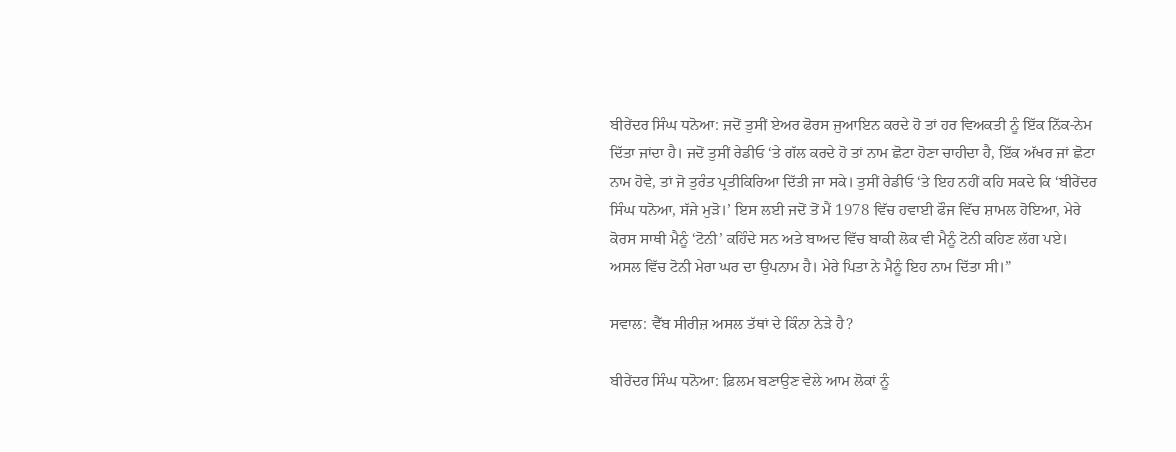ਬੀਰੇਂਦਰ ਸਿੰਘ ਧਨੋਆ: ਜਦੋਂ ਤੁਸੀਂ ਏਅਰ ਫੋਰਸ ਜੁਆਇਨ ਕਰਦੇ ਹੋ ਤਾਂ ਹਰ ਵਿਅਕਤੀ ਨੂੰ ਇੱਕ ਨਿੱਕ-ਨੇਮ ਦਿੱਤਾ ਜਾਂਦਾ ਹੈ। ਜਦੋਂ ਤੁਸੀਂ ਰੇਡੀਓ ‘ਤੇ ਗੱਲ ਕਰਦੇ ਹੋ ਤਾਂ ਨਾਮ ਛੋਟਾ ਹੋਣਾ ਚਾਹੀਦਾ ਹੈ, ਇੱਕ ਅੱਖਰ ਜਾਂ ਛੋਟਾ ਨਾਮ ਹੋਵੇ, ਤਾਂ ਜੋ ਤੁਰੰਤ ਪ੍ਰਤੀਕਿਰਿਆ ਦਿੱਤੀ ਜਾ ਸਕੇ। ਤੁਸੀਂ ਰੇਡੀਓ ‘ਤੇ ਇਹ ਨਹੀਂ ਕਹਿ ਸਕਦੇ ਕਿ ‘ਬੀਰੇਂਦਰ ਸਿੰਘ ਧਨੋਆ, ਸੱਜੇ ਮੁੜੋ।’ ਇਸ ਲਈ ਜਦੋਂ ਤੋਂ ਮੈਂ 1978 ਵਿੱਚ ਹਵਾਈ ਫੌਜ ਵਿੱਚ ਸ਼ਾਮਲ ਹੋਇਆ, ਮੇਰੇ ਕੋਰਸ ਸਾਥੀ ਮੈਨੂੰ ‘ਟੋਨੀ’ ਕਹਿੰਦੇ ਸਨ ਅਤੇ ਬਾਅਦ ਵਿੱਚ ਬਾਕੀ ਲੋਕ ਵੀ ਮੈਨੂੰ ਟੋਨੀ ਕਹਿਣ ਲੱਗ ਪਏ। ਅਸਲ ਵਿੱਚ ਟੋਨੀ ਮੇਰਾ ਘਰ ਦਾ ਉਪਨਾਮ ਹੈ। ਮੇਰੇ ਪਿਤਾ ਨੇ ਮੈਨੂੰ ਇਹ ਨਾਮ ਦਿੱਤਾ ਸੀ।”

ਸਵਾਲ: ਵੈੱਬ ਸੀਰੀਜ਼ ਅਸਲ ਤੱਥਾਂ ਦੇ ਕਿੰਨਾ ਨੇੜੇ ਹੈ?

ਬੀਰੇਂਦਰ ਸਿੰਘ ਧਨੋਆ: ਫ਼ਿਲਮ ਬਣਾਉਣ ਵੇਲੇ ਆਮ ਲੋਕਾਂ ਨੂੰ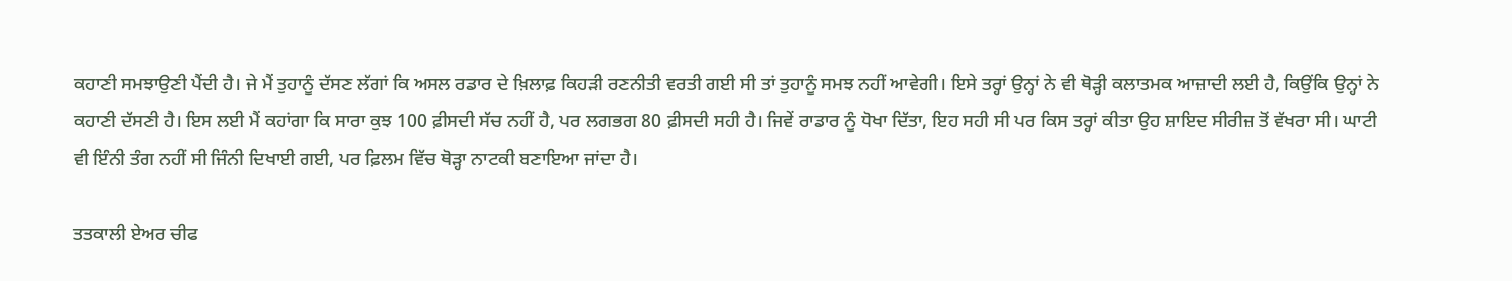ਕਹਾਣੀ ਸਮਝਾਉਣੀ ਪੈਂਦੀ ਹੈ। ਜੇ ਮੈਂ ਤੁਹਾਨੂੰ ਦੱਸਣ ਲੱਗਾਂ ਕਿ ਅਸਲ ਰਡਾਰ ਦੇ ਖ਼ਿਲਾਫ਼ ਕਿਹੜੀ ਰਣਨੀਤੀ ਵਰਤੀ ਗਈ ਸੀ ਤਾਂ ਤੁਹਾਨੂੰ ਸਮਝ ਨਹੀਂ ਆਵੇਗੀ। ਇਸੇ ਤਰ੍ਹਾਂ ਉਨ੍ਹਾਂ ਨੇ ਵੀ ਥੋੜ੍ਹੀ ਕਲਾਤਮਕ ਆਜ਼ਾਦੀ ਲਈ ਹੈ, ਕਿਉਂਕਿ ਉਨ੍ਹਾਂ ਨੇ ਕਹਾਣੀ ਦੱਸਣੀ ਹੈ। ਇਸ ਲਈ ਮੈਂ ਕਹਾਂਗਾ ਕਿ ਸਾਰਾ ਕੁਝ 100 ਫ਼ੀਸਦੀ ਸੱਚ ਨਹੀਂ ਹੈ, ਪਰ ਲਗਭਗ 80 ਫ਼ੀਸਦੀ ਸਹੀ ਹੈ। ਜਿਵੇਂ ਰਾਡਾਰ ਨੂੰ ਧੋਖਾ ਦਿੱਤਾ, ਇਹ ਸਹੀ ਸੀ ਪਰ ਕਿਸ ਤਰ੍ਹਾਂ ਕੀਤਾ ਉਹ ਸ਼ਾਇਦ ਸੀਰੀਜ਼ ਤੋਂ ਵੱਖਰਾ ਸੀ। ਘਾਟੀ ਵੀ ਇੰਨੀ ਤੰਗ ਨਹੀਂ ਸੀ ਜਿੰਨੀ ਦਿਖਾਈ ਗਈ, ਪਰ ਫ਼ਿਲਮ ਵਿੱਚ ਥੋੜ੍ਹਾ ਨਾਟਕੀ ਬਣਾਇਆ ਜਾਂਦਾ ਹੈ।

ਤਤਕਾਲੀ ਏਅਰ ਚੀਫ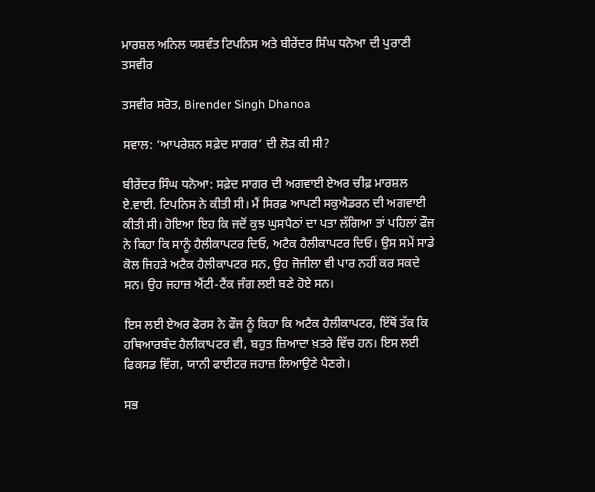ਮਾਰਸ਼ਲ ਅਨਿਲ ਯਸ਼ਵੰਤ ਟਿਪਨਿਸ ਅਤੇ ਬੀਰੇਂਦਰ ਸਿੰਘ ਧਨੋਆ ਦੀ ਪੁਰਾਣੀ ਤਸਵੀਰ

ਤਸਵੀਰ ਸਰੋਤ, Birender Singh Dhanoa

ਸਵਾਲ: ‘ਆਪਰੇਸ਼ਨ ਸਫ਼ੇਦ ਸਾਗਰ’ ਦੀ ਲੋੜ ਕੀ ਸੀ?

ਬੀਰੇਂਦਰ ਸਿੰਘ ਧਨੋਆ: ਸਫ਼ੇਦ ਸਾਗਰ ਦੀ ਅਗਵਾਈ ਏਅਰ ਚੀਫ਼ ਮਾਰਸ਼ਲ ਏ.ਵਾਈ. ਟਿਪਨਿਸ ਨੇ ਕੀਤੀ ਸੀ। ਮੈਂ ਸਿਰਫ਼ ਆਪਣੀ ਸਕੁਐਡਰਨ ਦੀ ਅਗਵਾਈ ਕੀਤੀ ਸੀ। ਹੋਇਆ ਇਹ ਕਿ ਜਦੋਂ ਕੁਝ ਘੁਸਪੈਠਾਂ ਦਾ ਪਤਾ ਲੱਗਿਆ ਤਾਂ ਪਹਿਲਾਂ ਫੌਜ ਨੇ ਕਿਹਾ ਕਿ ਸਾਨੂੰ ਹੈਲੀਕਾਪਟਰ ਦਿਓ, ਅਟੈਕ ਹੈਲੀਕਾਪਟਰ ਦਿਓ। ਉਸ ਸਮੇਂ ਸਾਡੇ ਕੋਲ ਜਿਹੜੇ ਅਟੈਕ ਹੈਲੀਕਾਪਟਰ ਸਨ, ਉਹ ਜੋਜੀਲਾ ਵੀ ਪਾਰ ਨਹੀਂ ਕਰ ਸਕਦੇ ਸਨ। ਉਹ ਜਹਾਜ਼ ਐਂਟੀ-ਟੈਂਕ ਜੰਗ ਲਈ ਬਣੇ ਹੋਏ ਸਨ।

ਇਸ ਲਈ ਏਅਰ ਫੋਰਸ ਨੇ ਫੌਜ ਨੂੰ ਕਿਹਾ ਕਿ ਅਟੈਕ ਹੈਲੀਕਾਪਟਰ, ਇੱਥੋਂ ਤੱਕ ਕਿ ਹਥਿਆਰਬੰਦ ਹੈਲੀਕਾਪਟਰ ਵੀ, ਬਹੁਤ ਜ਼ਿਆਦਾ ਖ਼ਤਰੇ ਵਿੱਚ ਹਨ। ਇਸ ਲਈ ਫਿਕਸਡ ਵਿੰਗ, ਯਾਨੀ ਫਾਈਟਰ ਜਹਾਜ਼ ਲਿਆਉਣੇ ਪੈਣਗੇ।

ਸਭ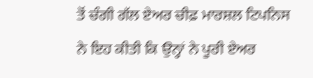ਤੋਂ ਚੰਗੀ ਗੱਲ ਏਅਰ ਚੀਫ਼ ਮਾਰਸ਼ਲ ਟਿਪਨਿਸ ਨੇ ਇਹ ਕੀਤੀ ਕਿ ਉਨ੍ਹਾਂ ਨੇ ਪੂਰੀ ਏਅਰ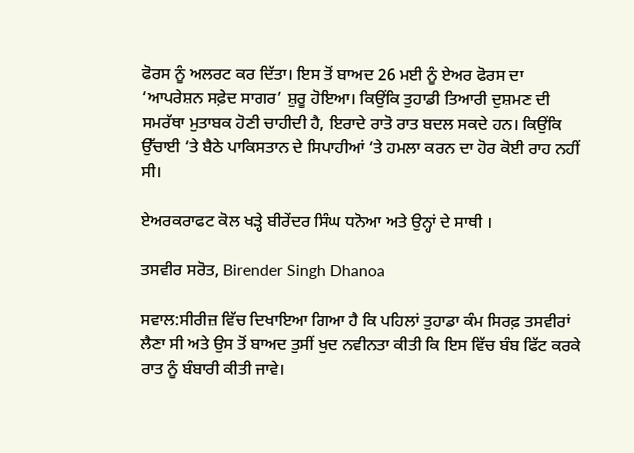ਫੋਰਸ ਨੂੰ ਅਲਰਟ ਕਰ ਦਿੱਤਾ। ਇਸ ਤੋਂ ਬਾਅਦ 26 ਮਈ ਨੂੰ ਏਅਰ ਫੋਰਸ ਦਾ ‘ਆਪਰੇਸ਼ਨ ਸਫ਼ੇਦ ਸਾਗਰ’ ਸ਼ੁਰੂ ਹੋਇਆ। ਕਿਉਂਕਿ ਤੁਹਾਡੀ ਤਿਆਰੀ ਦੁਸ਼ਮਣ ਦੀ ਸਮਰੱਥਾ ਮੁਤਾਬਕ ਹੋਣੀ ਚਾਹੀਦੀ ਹੈ, ਇਰਾਦੇ ਰਾਤੋ ਰਾਤ ਬਦਲ ਸਕਦੇ ਹਨ। ਕਿਉਂਕਿ ਉੱਚਾਈ ‘ਤੇ ਬੈਠੇ ਪਾਕਿਸਤਾਨ ਦੇ ਸਿਪਾਹੀਆਂ ‘ਤੇ ਹਮਲਾ ਕਰਨ ਦਾ ਹੋਰ ਕੋਈ ਰਾਹ ਨਹੀਂ ਸੀ।

ਏਅਰਕਰਾਫਟ ਕੋਲ ਖੜ੍ਹੇ ਬੀਰੇਂਦਰ ਸਿੰਘ ਧਨੋਆ ਅਤੇ ਉਨ੍ਹਾਂ ਦੇ ਸਾਥੀ ।

ਤਸਵੀਰ ਸਰੋਤ, Birender Singh Dhanoa

ਸਵਾਲ:ਸੀਰੀਜ਼ ਵਿੱਚ ਦਿਖਾਇਆ ਗਿਆ ਹੈ ਕਿ ਪਹਿਲਾਂ ਤੁਹਾਡਾ ਕੰਮ ਸਿਰਫ਼ ਤਸਵੀਰਾਂ ਲੈਣਾ ਸੀ ਅਤੇ ਉਸ ਤੋਂ ਬਾਅਦ ਤੁਸੀਂ ਖੁਦ ਨਵੀਨਤਾ ਕੀਤੀ ਕਿ ਇਸ ਵਿੱਚ ਬੰਬ ਫਿੱਟ ਕਰਕੇ ਰਾਤ ਨੂੰ ਬੰਬਾਰੀ ਕੀਤੀ ਜਾਵੇ।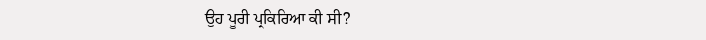ਉਹ ਪੂਰੀ ਪ੍ਰਕਿਰਿਆ ਕੀ ਸੀ?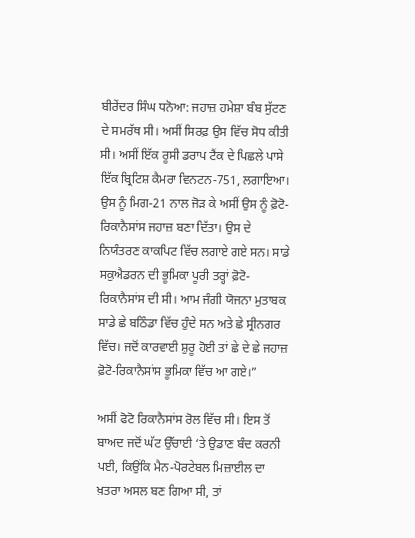ਬੀਰੇਂਦਰ ਸਿੰਘ ਧਨੋਆ: ਜਹਾਜ਼ ਹਮੇਸ਼ਾ ਬੰਬ ਸੁੱਟਣ ਦੇ ਸਮਰੱਥ ਸੀ। ਅਸੀਂ ਸਿਰਫ਼ ਉਸ ਵਿੱਚ ਸੋਧ ਕੀਤੀ ਸੀ। ਅਸੀਂ ਇੱਕ ਰੂਸੀ ਡਰਾਪ ਟੈਂਕ ਦੇ ਪਿਛਲੇ ਪਾਸੇ ਇੱਕ ਬ੍ਰਿਟਿਸ਼ ਕੈਮਰਾ ਵਿਨਟਨ-751, ਲਗਾਇਆ। ਉਸ ਨੂੰ ਮਿਗ-21 ਨਾਲ ਜੋੜ ਕੇ ਅਸੀਂ ਉਸ ਨੂੰ ਫ਼ੋਟੋ-ਰਿਕਾਨੈਸਾਂਸ ਜਹਾਜ਼ ਬਣਾ ਦਿੱਤਾ। ਉਸ ਦੇ ਨਿਯੰਤਰਣ ਕਾਕਪਿਟ ਵਿੱਚ ਲਗਾਏ ਗਏ ਸਨ। ਸਾਡੇ ਸਕੁਐਡਰਨ ਦੀ ਭੂਮਿਕਾ ਪੂਰੀ ਤਰ੍ਹਾਂ ਫ਼ੋਟੋ-ਰਿਕਾਨੈਸਾਂਸ ਦੀ ਸੀ। ਆਮ ਜੰਗੀ ਯੋਜਨਾ ਮੁਤਾਬਕ ਸਾਡੇ ਛੇ ਬਠਿੰਡਾ ਵਿੱਚ ਹੁੰਦੇ ਸਨ ਅਤੇ ਛੇ ਸ੍ਰੀਨਗਰ ਵਿੱਚ। ਜਦੋਂ ਕਾਰਵਾਈ ਸ਼ੁਰੂ ਹੋਈ ਤਾਂ ਛੇ ਦੇ ਛੇ ਜਹਾਜ਼ ਫ਼ੋਟੋ-ਰਿਕਾਨੈਸਾਂਸ ਭੂਮਿਕਾ ਵਿੱਚ ਆ ਗਏ।”

ਅਸੀਂ ਫੋਟੋ ਰਿਕਾਨੈਸਾਂਸ ਰੋਲ ਵਿੱਚ ਸੀ। ਇਸ ਤੋਂ ਬਾਅਦ ਜਦੋਂ ਘੱਟ ਉੱਚਾਈ ‘ਤੇ ਉਡਾਣ ਬੰਦ ਕਰਨੀ ਪਈ, ਕਿਉਂਕਿ ਮੈਨ-ਪੋਰਟੇਬਲ ਮਿਜ਼ਾਈਲ ਦਾ ਖ਼ਤਰਾ ਅਸਲ ਬਣ ਗਿਆ ਸੀ, ਤਾਂ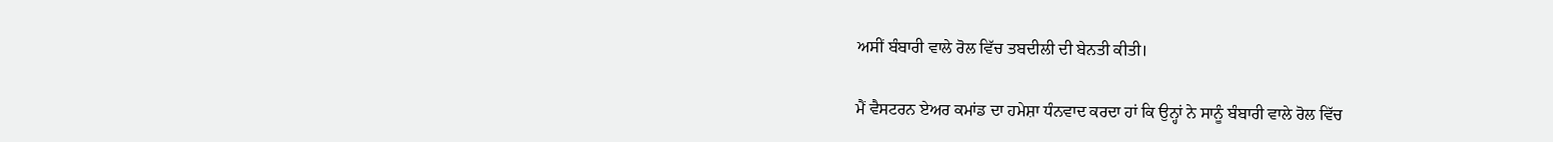ਅਸੀਂ ਬੰਬਾਰੀ ਵਾਲੇ ਰੋਲ ਵਿੱਚ ਤਬਦੀਲੀ ਦੀ ਬੇਨਤੀ ਕੀਤੀ।

ਮੈਂ ਵੈਸਟਰਨ ਏਅਰ ਕਮਾਂਡ ਦਾ ਹਮੇਸ਼ਾ ਧੰਨਵਾਦ ਕਰਦਾ ਹਾਂ ਕਿ ਉਨ੍ਹਾਂ ਨੇ ਸਾਨੂੰ ਬੰਬਾਰੀ ਵਾਲੇ ਰੋਲ ਵਿੱਚ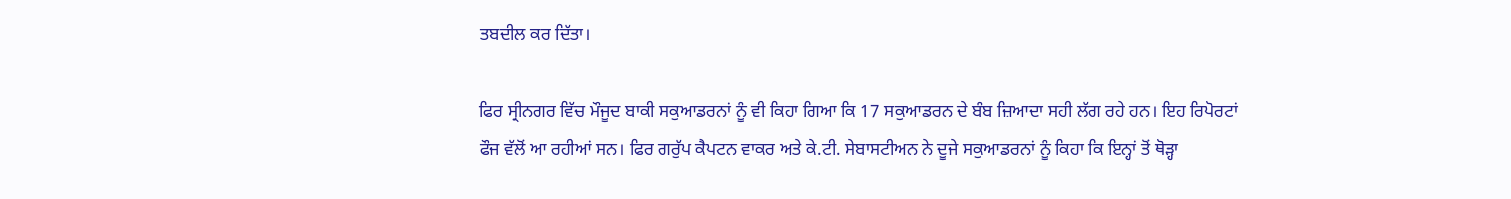ਤਬਦੀਲ ਕਰ ਦਿੱਤਾ।

ਫਿਰ ਸ੍ਰੀਨਗਰ ਵਿੱਚ ਮੌਜੂਦ ਬਾਕੀ ਸਕੁਆਡਰਨਾਂ ਨੂੰ ਵੀ ਕਿਹਾ ਗਿਆ ਕਿ 17 ਸਕੁਆਡਰਨ ਦੇ ਬੰਬ ਜ਼ਿਆਦਾ ਸਹੀ ਲੱਗ ਰਹੇ ਹਨ। ਇਹ ਰਿਪੋਰਟਾਂ ਫੌਜ ਵੱਲੋਂ ਆ ਰਹੀਆਂ ਸਨ। ਫਿਰ ਗਰੁੱਪ ਕੈਪਟਨ ਵਾਕਰ ਅਤੇ ਕੇ.ਟੀ. ਸੇਬਾਸਟੀਅਨ ਨੇ ਦੂਜੇ ਸਕੁਆਡਰਨਾਂ ਨੂੰ ਕਿਹਾ ਕਿ ਇਨ੍ਹਾਂ ਤੋਂ ਥੋੜ੍ਹਾ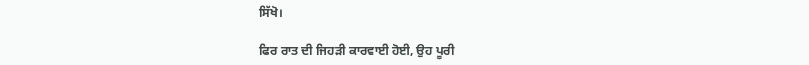ਸਿੱਖੋ।

ਫਿਰ ਰਾਤ ਦੀ ਜਿਹੜੀ ਕਾਰਵਾਈ ਹੋਈ, ਉਹ ਪੂਰੀ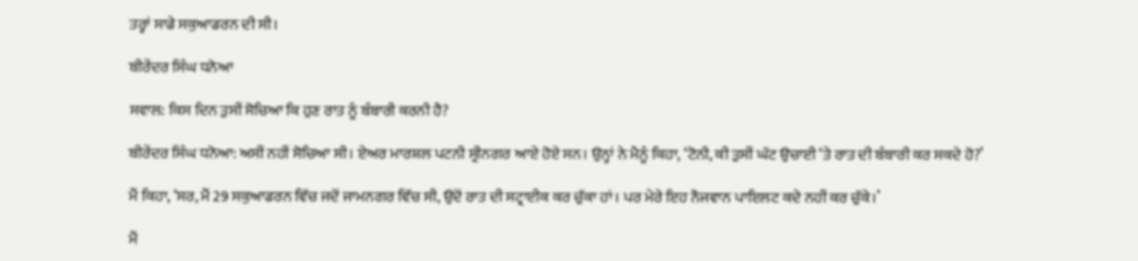ਤਰ੍ਹਾਂ ਸਾਡੇ ਸਕੁਆਡਰਨ ਦੀ ਸੀ।

ਬੀਰੇਂਦਰ ਸਿੰਘ ਧਨੋਆ

ਸਵਾਲ: ਕਿਸ ਦਿਨ ਤੁਸੀਂ ਸੋਚਿਆ ਕਿ ਹੁਣ ਰਾਤ ਨੂੰ ਬੰਬਾਰੀ ਕਰਨੀ ਹੈ?

ਬੀਰੇਂਦਰ ਸਿੰਘ ਧਨੋਆ: ਅਸੀਂ ਨਹੀਂ ਸੋਚਿਆ ਸੀ। ਏਅਰ ਮਾਰਸ਼ਲ ਪਟਨੀ ਸ੍ਰੀਨਗਰ ਆਏ ਹੋਏ ਸਨ। ਉਨ੍ਹਾਂ ਨੇ ਮੈਨੂੰ ਕਿਹਾ, ‘ਟੋਨੀ, ਕੀ ਤੁਸੀਂ ਘੱਟ ਉਚਾਈ ‘ਤੇ ਰਾਤ ਦੀ ਬੰਬਾਰੀ ਕਰ ਸਕਦੇ ਹੋ?’

ਮੈਂ ਕਿਹਾ, ‘ਸਰ, ਮੈਂ 29 ਸਕੁਆਡਰਨ ਵਿੱਚ ਜਦੋਂ ਜਾਮਨਗਰ ਵਿੱਚ ਸੀ, ਉਦੋਂ ਰਾਤ ਦੀ ਸਟ੍ਰਾਈਕ ਕਰ ਚੁੱਕਾ ਹਾਂ। ਪਰ ਮੇਰੇ ਇਹ ਨੌਜਵਾਨ ਪਾਇਲਟ ਕਦੇ ਨਹੀਂ ਕਰ ਚੁੱਕੇ।’

ਮੈਂ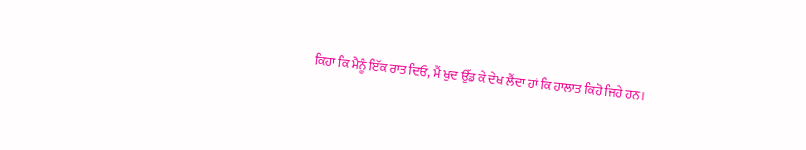ਕਿਹਾ ਕਿ ਮੈਨੂੰ ਇੱਕ ਰਾਤ ਦਿਓ, ਮੈਂ ਖੁਦ ਉੱਡ ਕੇ ਦੇਖ ਲੈਂਦਾ ਹਾਂ ਕਿ ਹਾਲਾਤ ਕਿਹੋ ਜਿਹੇ ਹਨ।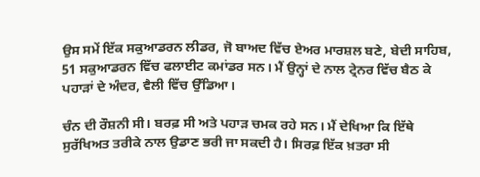ਉਸ ਸਮੇਂ ਇੱਕ ਸਕੁਆਡਰਨ ਲੀਡਰ, ਜੋ ਬਾਅਦ ਵਿੱਚ ਏਅਰ ਮਾਰਸ਼ਲ ਬਣੇ, ਬੇਦੀ ਸਾਹਿਬ, 51 ਸਕੁਆਡਰਨ ਵਿੱਚ ਫਲਾਈਟ ਕਮਾਂਡਰ ਸਨ। ਮੈਂ ਉਨ੍ਹਾਂ ਦੇ ਨਾਲ ਟ੍ਰੇਨਰ ਵਿੱਚ ਬੈਠ ਕੇ ਪਹਾੜਾਂ ਦੇ ਅੰਦਰ, ਵੈਲੀ ਵਿੱਚ ਉੱਡਿਆ।

ਚੰਨ ਦੀ ਰੌਸ਼ਨੀ ਸੀ। ਬਰਫ਼ ਸੀ ਅਤੇ ਪਹਾੜ ਚਮਕ ਰਹੇ ਸਨ। ਮੈਂ ਦੇਖਿਆ ਕਿ ਇੱਥੇ ਸੁਰੱਖਿਅਤ ਤਰੀਕੇ ਨਾਲ ਉਡਾਣ ਭਰੀ ਜਾ ਸਕਦੀ ਹੈ। ਸਿਰਫ਼ ਇੱਕ ਖ਼ਤਰਾ ਸੀ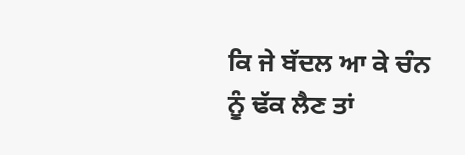ਕਿ ਜੇ ਬੱਦਲ ਆ ਕੇ ਚੰਨ ਨੂੰ ਢੱਕ ਲੈਣ ਤਾਂ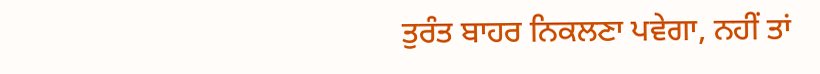ਤੁਰੰਤ ਬਾਹਰ ਨਿਕਲਣਾ ਪਵੇਗਾ, ਨਹੀਂ ਤਾਂ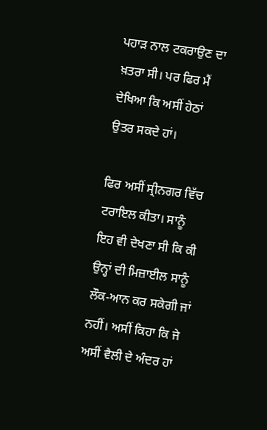ਪਹਾੜ ਨਾਲ ਟਕਰਾਉਣ ਦਾ ਖ਼ਤਰਾ ਸੀ। ਪਰ ਫਿਰ ਮੈਂ ਦੇਖਿਆ ਕਿ ਅਸੀਂ ਹੇਠਾਂ ਉਤਰ ਸਕਦੇ ਹਾਂ।

ਫਿਰ ਅਸੀਂ ਸ੍ਰੀਨਗਰ ਵਿੱਚ ਟਰਾਇਲ ਕੀਤਾ। ਸਾਨੂੰ ਇਹ ਵੀ ਦੇਖਣਾ ਸੀ ਕਿ ਕੀ ਉਨ੍ਹਾਂ ਦੀ ਮਿਜ਼ਾਈਲ ਸਾਨੂੰ ਲੌਕ-ਆਨ ਕਰ ਸਕੇਗੀ ਜਾਂ ਨਹੀਂ। ਅਸੀਂ ਕਿਹਾ ਕਿ ਜੇ ਅਸੀਂ ਵੈਲੀ ਦੇ ਅੰਦਰ ਹਾਂ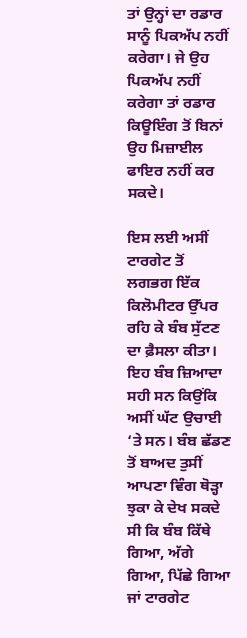ਤਾਂ ਉਨ੍ਹਾਂ ਦਾ ਰਡਾਰ ਸਾਨੂੰ ਪਿਕਅੱਪ ਨਹੀਂ ਕਰੇਗਾ। ਜੇ ਉਹ ਪਿਕਅੱਪ ਨਹੀਂ ਕਰੇਗਾ ਤਾਂ ਰਡਾਰ ਕਿਊਇੰਗ ਤੋਂ ਬਿਨਾਂ ਉਹ ਮਿਜ਼ਾਈਲ ਫਾਇਰ ਨਹੀਂ ਕਰ ਸਕਦੇ।

ਇਸ ਲਈ ਅਸੀਂ ਟਾਰਗੇਟ ਤੋਂ ਲਗਭਗ ਇੱਕ ਕਿਲੋਮੀਟਰ ਉੱਪਰ ਰਹਿ ਕੇ ਬੰਬ ਸੁੱਟਣ ਦਾ ਫ਼ੈਸਲਾ ਕੀਤਾ। ਇਹ ਬੰਬ ਜ਼ਿਆਦਾ ਸਹੀ ਸਨ ਕਿਉਂਕਿ ਅਸੀਂ ਘੱਟ ਉਚਾਈ ‘ਤੇ ਸਨ। ਬੰਬ ਛੱਡਣ ਤੋਂ ਬਾਅਦ ਤੁਸੀਂ ਆਪਣਾ ਵਿੰਗ ਥੋੜ੍ਹਾ ਝੁਕਾ ਕੇ ਦੇਖ ਸਕਦੇ ਸੀ ਕਿ ਬੰਬ ਕਿੱਥੇ ਗਿਆ, ਅੱਗੇ ਗਿਆ, ਪਿੱਛੇ ਗਿਆ ਜਾਂ ਟਾਰਗੇਟ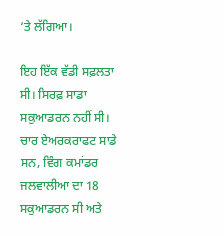‘ਤੇ ਲੱਗਿਆ।

ਇਹ ਇੱਕ ਵੱਡੀ ਸਫ਼ਲਤਾ ਸੀ। ਸਿਰਫ਼ ਸਾਡਾ ਸਕੁਆਡਰਨ ਨਹੀਂ ਸੀ। ਚਾਰ ਏਅਰਕਰਾਫਟ ਸਾਡੇ ਸਨ, ਵਿੰਗ ਕਮਾਂਡਰ ਜਲਵਾਲੀਆ ਦਾ 18 ਸਕੁਆਡਰਨ ਸੀ ਅਤੇ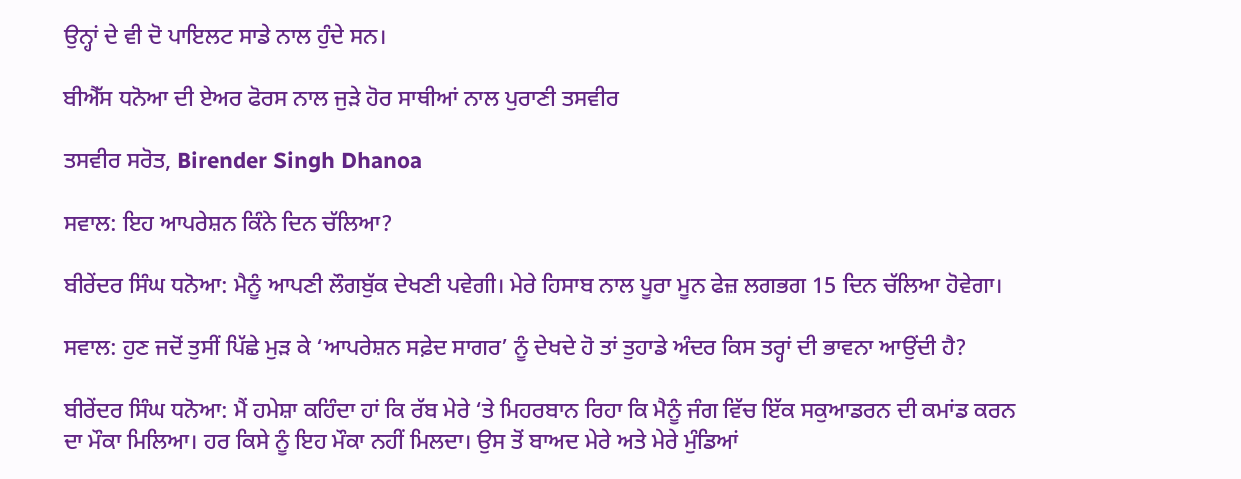ਉਨ੍ਹਾਂ ਦੇ ਵੀ ਦੋ ਪਾਇਲਟ ਸਾਡੇ ਨਾਲ ਹੁੰਦੇ ਸਨ।

ਬੀਐੱਸ ਧਨੋਆ ਦੀ ਏਅਰ ਫੋਰਸ ਨਾਲ ਜੁੜੇ ਹੋਰ ਸਾਥੀਆਂ ਨਾਲ ਪੁਰਾਣੀ ਤਸਵੀਰ

ਤਸਵੀਰ ਸਰੋਤ, Birender Singh Dhanoa

ਸਵਾਲ: ਇਹ ਆਪਰੇਸ਼ਨ ਕਿੰਨੇ ਦਿਨ ਚੱਲਿਆ?

ਬੀਰੇਂਦਰ ਸਿੰਘ ਧਨੋਆ: ਮੈਨੂੰ ਆਪਣੀ ਲੌਗਬੁੱਕ ਦੇਖਣੀ ਪਵੇਗੀ। ਮੇਰੇ ਹਿਸਾਬ ਨਾਲ ਪੂਰਾ ਮੂਨ ਫੇਜ਼ ਲਗਭਗ 15 ਦਿਨ ਚੱਲਿਆ ਹੋਵੇਗਾ।

ਸਵਾਲ: ਹੁਣ ਜਦੋਂ ਤੁਸੀਂ ਪਿੱਛੇ ਮੁੜ ਕੇ ‘ਆਪਰੇਸ਼ਨ ਸਫ਼ੇਦ ਸਾਗਰ’ ਨੂੰ ਦੇਖਦੇ ਹੋ ਤਾਂ ਤੁਹਾਡੇ ਅੰਦਰ ਕਿਸ ਤਰ੍ਹਾਂ ਦੀ ਭਾਵਨਾ ਆਉਂਦੀ ਹੈ?

ਬੀਰੇਂਦਰ ਸਿੰਘ ਧਨੋਆ: ਮੈਂ ਹਮੇਸ਼ਾ ਕਹਿੰਦਾ ਹਾਂ ਕਿ ਰੱਬ ਮੇਰੇ ‘ਤੇ ਮਿਹਰਬਾਨ ਰਿਹਾ ਕਿ ਮੈਨੂੰ ਜੰਗ ਵਿੱਚ ਇੱਕ ਸਕੁਆਡਰਨ ਦੀ ਕਮਾਂਡ ਕਰਨ ਦਾ ਮੌਕਾ ਮਿਲਿਆ। ਹਰ ਕਿਸੇ ਨੂੰ ਇਹ ਮੌਕਾ ਨਹੀਂ ਮਿਲਦਾ। ਉਸ ਤੋਂ ਬਾਅਦ ਮੇਰੇ ਅਤੇ ਮੇਰੇ ਮੁੰਡਿਆਂ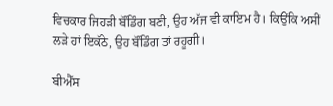ਵਿਚਕਾਰ ਜਿਹੜੀ ਬੌਂਡਿੰਗ ਬਣੀ, ਉਹ ਅੱਜ ਵੀ ਕਾਇਮ ਹੈ। ਕਿਉਂਕਿ ਅਸੀਂ ਲੜੇ ਹਾਂ ਇਕੱਠੇ, ਉਹ ਬੌਂਡਿੰਗ ਤਾਂ ਰਹੂਗੀ।

ਬੀਐੱਸ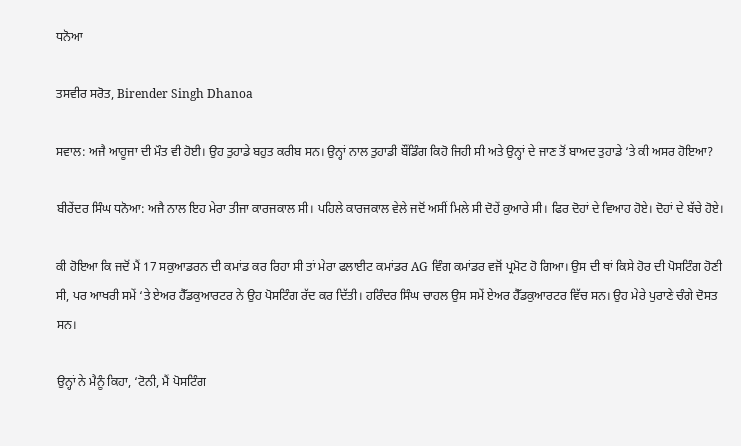ਧਨੋਆ

ਤਸਵੀਰ ਸਰੋਤ, Birender Singh Dhanoa

ਸਵਾਲ: ਅਜੈ ਆਹੂਜਾ ਦੀ ਮੌਤ ਵੀ ਹੋਈ। ਉਹ ਤੁਹਾਡੇ ਬਹੁਤ ਕਰੀਬ ਸਨ। ਉਨ੍ਹਾਂ ਨਾਲ ਤੁਹਾਡੀ ਬੌਂਡਿੰਗ ਕਿਹੋ ਜਿਹੀ ਸੀ ਅਤੇ ਉਨ੍ਹਾਂ ਦੇ ਜਾਣ ਤੋਂ ਬਾਅਦ ਤੁਹਾਡੇ ‘ਤੇ ਕੀ ਅਸਰ ਹੋਇਆ?

ਬੀਰੇਂਦਰ ਸਿੰਘ ਧਨੋਆ: ਅਜੈ ਨਾਲ ਇਹ ਮੇਰਾ ਤੀਜਾ ਕਾਰਜਕਾਲ ਸੀ। ਪਹਿਲੇ ਕਾਰਜਕਾਲ ਵੇਲੇ ਜਦੋਂ ਅਸੀਂ ਮਿਲੇ ਸੀ ਦੋਹੇਂ ਕੁਆਰੇ ਸੀ। ਫਿਰ ਦੋਹਾਂ ਦੇ ਵਿਆਹ ਹੋਏ। ਦੋਹਾਂ ਦੇ ਬੱਚੇ ਹੋਏ।

ਕੀ ਹੋਇਆ ਕਿ ਜਦੋਂ ਮੈਂ 17 ਸਕੁਆਡਰਨ ਦੀ ਕਮਾਂਡ ਕਰ ਰਿਹਾ ਸੀ ਤਾਂ ਮੇਰਾ ਫਲਾਈਟ ਕਮਾਂਡਰ AG ਵਿੰਗ ਕਮਾਂਡਰ ਵਜੋਂ ਪ੍ਰਮੋਟ ਹੋ ਗਿਆ। ਉਸ ਦੀ ਥਾਂ ਕਿਸੇ ਹੋਰ ਦੀ ਪੋਸਟਿੰਗ ਹੋਣੀ ਸੀ, ਪਰ ਆਖਰੀ ਸਮੇਂ ‘ਤੇ ਏਅਰ ਹੈੱਡਕੁਆਰਟਰ ਨੇ ਉਹ ਪੋਸਟਿੰਗ ਰੱਦ ਕਰ ਦਿੱਤੀ। ਹਰਿੰਦਰ ਸਿੰਘ ਚਾਹਲ ਉਸ ਸਮੇਂ ਏਅਰ ਹੈੱਡਕੁਆਰਟਰ ਵਿੱਚ ਸਨ। ਉਹ ਮੇਰੇ ਪੁਰਾਣੇ ਚੰਗੇ ਦੋਸਤ ਸਨ।

ਉਨ੍ਹਾਂ ਨੇ ਮੈਨੂੰ ਕਿਹਾ, ‘ਟੋਨੀ, ਮੈਂ ਪੋਸਟਿੰਗ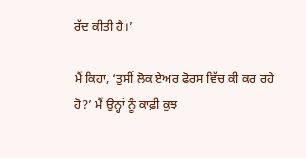ਰੱਦ ਕੀਤੀ ਹੈ।’

ਮੈਂ ਕਿਹਾ, ‘ਤੁਸੀਂ ਲੋਕ ਏਅਰ ਫੋਰਸ ਵਿੱਚ ਕੀ ਕਰ ਰਹੇ ਹੋ?’ ਮੈਂ ਉਨ੍ਹਾਂ ਨੂੰ ਕਾਫ਼ੀ ਕੁਝ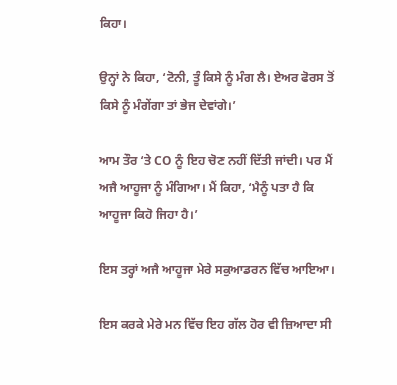ਕਿਹਾ।

ਉਨ੍ਹਾਂ ਨੇ ਕਿਹਾ, ‘ਟੋਨੀ, ਤੂੰ ਕਿਸੇ ਨੂੰ ਮੰਗ ਲੈ। ਏਅਰ ਫੋਰਸ ਤੋਂ ਕਿਸੇ ਨੂੰ ਮੰਗੇਂਗਾ ਤਾਂ ਭੇਜ ਦੇਵਾਂਗੇ।’

ਆਮ ਤੌਰ ‘ਤੇ CO ਨੂੰ ਇਹ ਚੋਣ ਨਹੀਂ ਦਿੱਤੀ ਜਾਂਦੀ। ਪਰ ਮੈਂ ਅਜੈ ਆਹੂਜਾ ਨੂੰ ਮੰਗਿਆ। ਮੈਂ ਕਿਹਾ, ‘ਮੈਨੂੰ ਪਤਾ ਹੈ ਕਿ ਆਹੂਜਾ ਕਿਹੋ ਜਿਹਾ ਹੈ।’

ਇਸ ਤਰ੍ਹਾਂ ਅਜੈ ਆਹੂਜਾ ਮੇਰੇ ਸਕੁਆਡਰਨ ਵਿੱਚ ਆਇਆ।

ਇਸ ਕਰਕੇ ਮੇਰੇ ਮਨ ਵਿੱਚ ਇਹ ਗੱਲ ਹੋਰ ਵੀ ਜ਼ਿਆਦਾ ਸੀ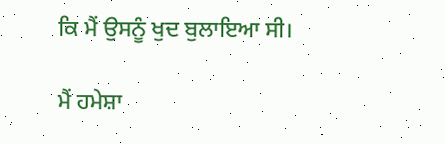ਕਿ ਮੈਂ ਉਸਨੂੰ ਖੁਦ ਬੁਲਾਇਆ ਸੀ।

ਮੈਂ ਹਮੇਸ਼ਾ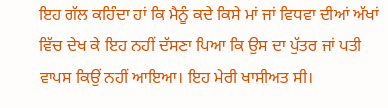ਇਹ ਗੱਲ ਕਹਿੰਦਾ ਹਾਂ ਕਿ ਮੈਨੂੰ ਕਦੇ ਕਿਸੇ ਮਾਂ ਜਾਂ ਵਿਧਵਾ ਦੀਆਂ ਅੱਖਾਂ ਵਿੱਚ ਦੇਖ ਕੇ ਇਹ ਨਹੀਂ ਦੱਸਣਾ ਪਿਆ ਕਿ ਉਸ ਦਾ ਪੁੱਤਰ ਜਾਂ ਪਤੀ ਵਾਪਸ ਕਿਉਂ ਨਹੀਂ ਆਇਆ। ਇਹ ਮੇਰੀ ਖਾਸੀਅਤ ਸੀ।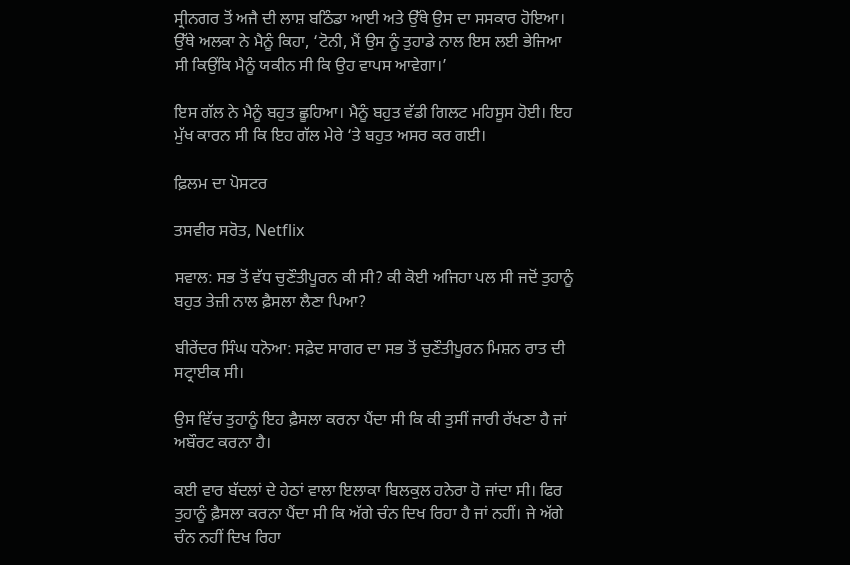ਸ੍ਰੀਨਗਰ ਤੋਂ ਅਜੈ ਦੀ ਲਾਸ਼ ਬਠਿੰਡਾ ਆਈ ਅਤੇ ਉੱਥੇ ਉਸ ਦਾ ਸਸਕਾਰ ਹੋਇਆ। ਉੱਥੇ ਅਲਕਾ ਨੇ ਮੈਨੂੰ ਕਿਹਾ, ‘ਟੋਨੀ, ਮੈਂ ਉਸ ਨੂੰ ਤੁਹਾਡੇ ਨਾਲ ਇਸ ਲਈ ਭੇਜਿਆ ਸੀ ਕਿਉਂਕਿ ਮੈਨੂੰ ਯਕੀਨ ਸੀ ਕਿ ਉਹ ਵਾਪਸ ਆਵੇਗਾ।’

ਇਸ ਗੱਲ ਨੇ ਮੈਨੂੰ ਬਹੁਤ ਛੂਹਿਆ। ਮੈਨੂੰ ਬਹੁਤ ਵੱਡੀ ਗਿਲਟ ਮਹਿਸੂਸ ਹੋਈ। ਇਹ ਮੁੱਖ ਕਾਰਨ ਸੀ ਕਿ ਇਹ ਗੱਲ ਮੇਰੇ ‘ਤੇ ਬਹੁਤ ਅਸਰ ਕਰ ਗਈ।

ਫ਼ਿਲਮ ਦਾ ਪੋਸਟਰ

ਤਸਵੀਰ ਸਰੋਤ, Netflix

ਸਵਾਲ: ਸਭ ਤੋਂ ਵੱਧ ਚੁਣੌਤੀਪੂਰਨ ਕੀ ਸੀ? ਕੀ ਕੋਈ ਅਜਿਹਾ ਪਲ ਸੀ ਜਦੋਂ ਤੁਹਾਨੂੰ ਬਹੁਤ ਤੇਜ਼ੀ ਨਾਲ ਫ਼ੈਸਲਾ ਲੈਣਾ ਪਿਆ?

ਬੀਰੇਂਦਰ ਸਿੰਘ ਧਨੋਆ: ਸਫ਼ੇਦ ਸਾਗਰ ਦਾ ਸਭ ਤੋਂ ਚੁਣੌਤੀਪੂਰਨ ਮਿਸ਼ਨ ਰਾਤ ਦੀ ਸਟ੍ਰਾਈਕ ਸੀ।

ਉਸ ਵਿੱਚ ਤੁਹਾਨੂੰ ਇਹ ਫ਼ੈਸਲਾ ਕਰਨਾ ਪੈਂਦਾ ਸੀ ਕਿ ਕੀ ਤੁਸੀਂ ਜਾਰੀ ਰੱਖਣਾ ਹੈ ਜਾਂ ਅਬੌਰਟ ਕਰਨਾ ਹੈ।

ਕਈ ਵਾਰ ਬੱਦਲਾਂ ਦੇ ਹੇਠਾਂ ਵਾਲਾ ਇਲਾਕਾ ਬਿਲਕੁਲ ਹਨੇਰਾ ਹੋ ਜਾਂਦਾ ਸੀ। ਫਿਰ ਤੁਹਾਨੂੰ ਫ਼ੈਸਲਾ ਕਰਨਾ ਪੈਂਦਾ ਸੀ ਕਿ ਅੱਗੇ ਚੰਨ ਦਿਖ ਰਿਹਾ ਹੈ ਜਾਂ ਨਹੀਂ। ਜੇ ਅੱਗੇ ਚੰਨ ਨਹੀਂ ਦਿਖ ਰਿਹਾ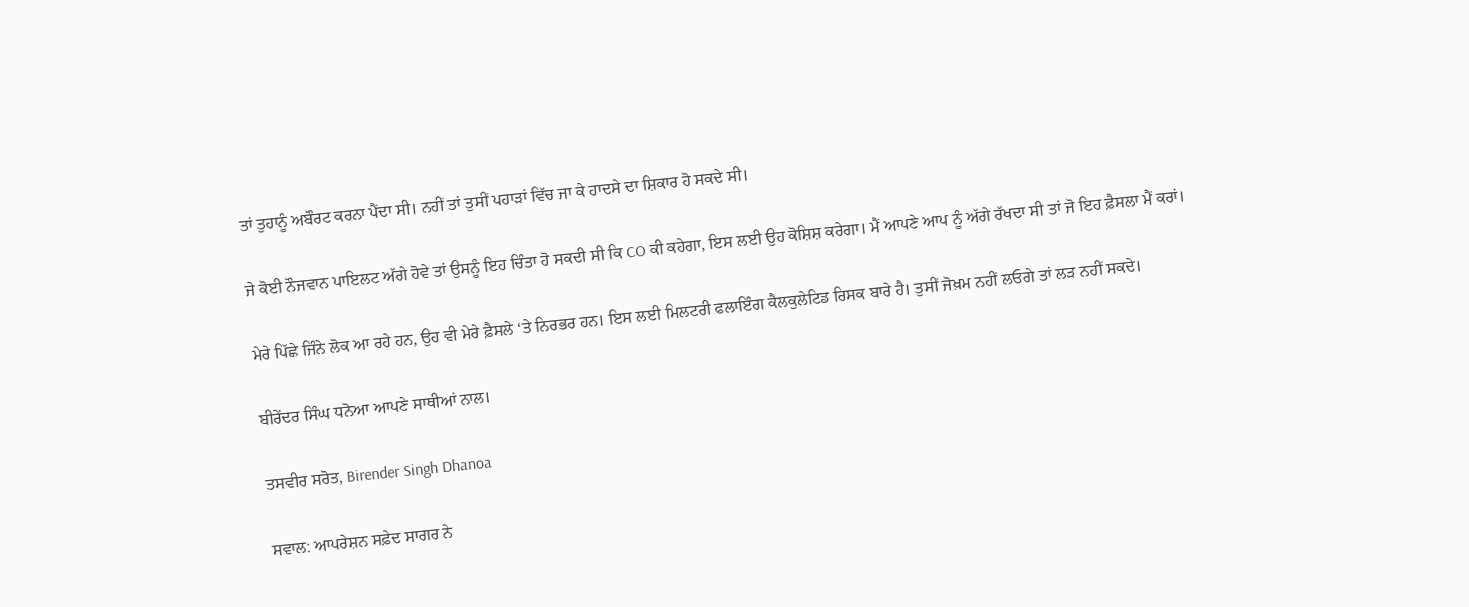ਤਾਂ ਤੁਹਾਨੂੰ ਅਬੌਰਟ ਕਰਨਾ ਪੈਂਦਾ ਸੀ। ਨਹੀਂ ਤਾਂ ਤੁਸੀਂ ਪਹਾੜਾਂ ਵਿੱਚ ਜਾ ਕੇ ਹਾਦਸੇ ਦਾ ਸ਼ਿਕਾਰ ਹੋ ਸਕਦੇ ਸੀ।

ਜੇ ਕੋਈ ਨੌਜਵਾਨ ਪਾਇਲਟ ਅੱਗੇ ਹੋਵੇ ਤਾਂ ਉਸਨੂੰ ਇਹ ਚਿੰਤਾ ਹੋ ਸਕਦੀ ਸੀ ਕਿ CO ਕੀ ਕਹੇਗਾ, ਇਸ ਲਈ ਉਹ ਕੋਸ਼ਿਸ਼ ਕਰੇਗਾ। ਮੈਂ ਆਪਣੇ ਆਪ ਨੂੰ ਅੱਗੇ ਰੱਖਦਾ ਸੀ ਤਾਂ ਜੋ ਇਹ ਫ਼ੈਸਲਾ ਮੈਂ ਕਰਾਂ।

ਮੇਰੇ ਪਿੱਛੇ ਜਿੰਨੇ ਲੋਕ ਆ ਰਹੇ ਹਨ, ਉਹ ਵੀ ਮੇਰੇ ਫ਼ੈਸਲੇ ‘ਤੇ ਨਿਰਭਰ ਹਨ। ਇਸ ਲਈ ਮਿਲਟਰੀ ਫਲਾਇੰਗ ਕੈਲਕੁਲੇਟਿਡ ਰਿਸਕ ਬਾਰੇ ਹੈ। ਤੁਸੀਂ ਜੋਖ਼ਮ ਨਹੀਂ ਲਓਗੇ ਤਾਂ ਲੜ ਨਹੀਂ ਸਕਦੇ।

ਬੀਰੇਂਦਰ ਸਿੰਘ ਧਨੋਆ ਆਪਣੇ ਸਾਥੀਆਂ ਨਾਲ।

ਤਸਵੀਰ ਸਰੋਤ, Birender Singh Dhanoa

ਸਵਾਲ: ਆਪਰੇਸ਼ਨ ਸਫ਼ੇਦ ਸਾਗਰ ਨੇ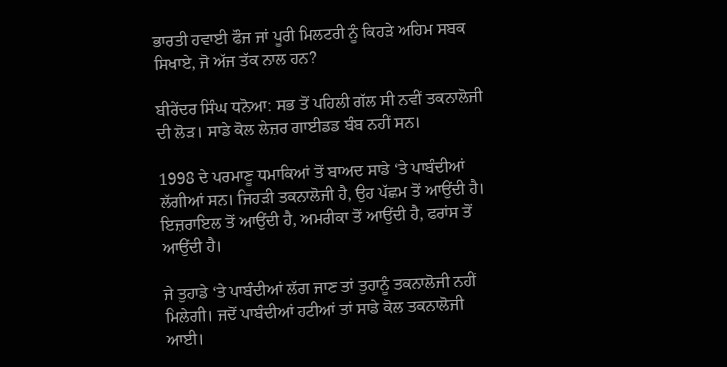ਭਾਰਤੀ ਹਵਾਈ ਫੌਜ ਜਾਂ ਪੂਰੀ ਮਿਲਟਰੀ ਨੂੰ ਕਿਹੜੇ ਅਹਿਮ ਸਬਕ ਸਿਖਾਏ, ਜੋ ਅੱਜ ਤੱਕ ਨਾਲ ਹਨ?

ਬੀਰੇਂਦਰ ਸਿੰਘ ਧਨੋਆ: ਸਭ ਤੋਂ ਪਹਿਲੀ ਗੱਲ ਸੀ ਨਵੀਂ ਤਕਨਾਲੋਜੀ ਦੀ ਲੋੜ। ਸਾਡੇ ਕੋਲ ਲੇਜ਼ਰ ਗਾਈਡਡ ਬੰਬ ਨਹੀਂ ਸਨ।

1998 ਦੇ ਪਰਮਾਣੂ ਧਮਾਕਿਆਂ ਤੋਂ ਬਾਅਦ ਸਾਡੇ ‘ਤੇ ਪਾਬੰਦੀਆਂ ਲੱਗੀਆਂ ਸਨ। ਜਿਹੜੀ ਤਕਨਾਲੋਜੀ ਹੈ, ਉਹ ਪੱਛਮ ਤੋਂ ਆਉਂਦੀ ਹੈ। ਇਜ਼ਰਾਇਲ ਤੋਂ ਆਉਂਦੀ ਹੈ, ਅਮਰੀਕਾ ਤੋਂ ਆਉਂਦੀ ਹੈ, ਫਰਾਂਸ ਤੋਂ ਆਉਂਦੀ ਹੈ।

ਜੇ ਤੁਹਾਡੇ ‘ਤੇ ਪਾਬੰਦੀਆਂ ਲੱਗ ਜਾਣ ਤਾਂ ਤੁਹਾਨੂੰ ਤਕਨਾਲੋਜੀ ਨਹੀਂ ਮਿਲੇਗੀ। ਜਦੋਂ ਪਾਬੰਦੀਆਂ ਹਟੀਆਂ ਤਾਂ ਸਾਡੇ ਕੋਲ ਤਕਨਾਲੋਜੀ ਆਈ।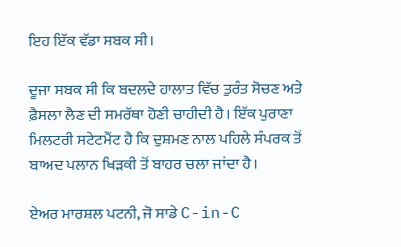ਇਹ ਇੱਕ ਵੱਡਾ ਸਬਕ ਸੀ।

ਦੂਜਾ ਸਬਕ ਸੀ ਕਿ ਬਦਲਦੇ ਹਾਲਾਤ ਵਿੱਚ ਤੁਰੰਤ ਸੋਚਣ ਅਤੇ ਫ਼ੈਸਲਾ ਲੈਣ ਦੀ ਸਮਰੱਥਾ ਹੋਣੀ ਚਾਹੀਦੀ ਹੈ। ਇੱਕ ਪੁਰਾਣਾ ਮਿਲਟਰੀ ਸਟੇਟਮੈਂਟ ਹੈ ਕਿ ਦੁਸ਼ਮਣ ਨਾਲ ਪਹਿਲੇ ਸੰਪਰਕ ਤੋਂ ਬਾਅਦ ਪਲਾਨ ਖਿੜਕੀ ਤੋਂ ਬਾਹਰ ਚਲਾ ਜਾਂਦਾ ਹੈ।

ਏਅਰ ਮਾਰਸ਼ਲ ਪਟਨੀ, ਜੋ ਸਾਡੇ C-in-C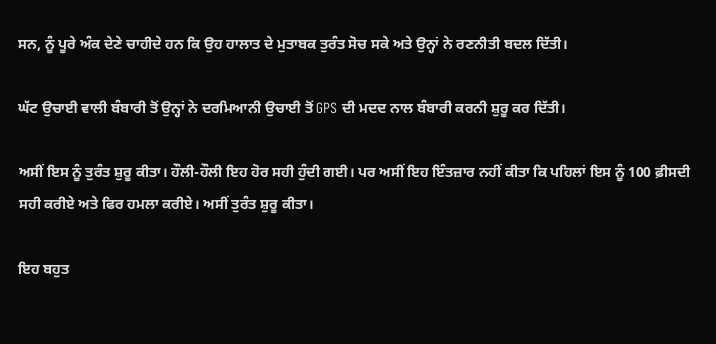ਸਨ, ਨੂੰ ਪੂਰੇ ਅੰਕ ਦੇਣੇ ਚਾਹੀਦੇ ਹਨ ਕਿ ਉਹ ਹਾਲਾਤ ਦੇ ਮੁਤਾਬਕ ਤੁਰੰਤ ਸੋਚ ਸਕੇ ਅਤੇ ਉਨ੍ਹਾਂ ਨੇ ਰਣਨੀਤੀ ਬਦਲ ਦਿੱਤੀ।

ਘੱਟ ਉਚਾਈ ਵਾਲੀ ਬੰਬਾਰੀ ਤੋਂ ਉਨ੍ਹਾਂ ਨੇ ਦਰਮਿਆਨੀ ਉਚਾਈ ਤੋਂ GPS ਦੀ ਮਦਦ ਨਾਲ ਬੰਬਾਰੀ ਕਰਨੀ ਸ਼ੁਰੂ ਕਰ ਦਿੱਤੀ।

ਅਸੀਂ ਇਸ ਨੂੰ ਤੁਰੰਤ ਸ਼ੁਰੂ ਕੀਤਾ। ਹੌਲੀ-ਹੌਲੀ ਇਹ ਹੋਰ ਸਹੀ ਹੁੰਦੀ ਗਈ। ਪਰ ਅਸੀਂ ਇਹ ਇੰਤਜ਼ਾਰ ਨਹੀਂ ਕੀਤਾ ਕਿ ਪਹਿਲਾਂ ਇਸ ਨੂੰ 100 ਫ਼ੀਸਦੀ ਸਹੀ ਕਰੀਏ ਅਤੇ ਫਿਰ ਹਮਲਾ ਕਰੀਏ। ਅਸੀਂ ਤੁਰੰਤ ਸ਼ੁਰੂ ਕੀਤਾ।

ਇਹ ਬਹੁਤ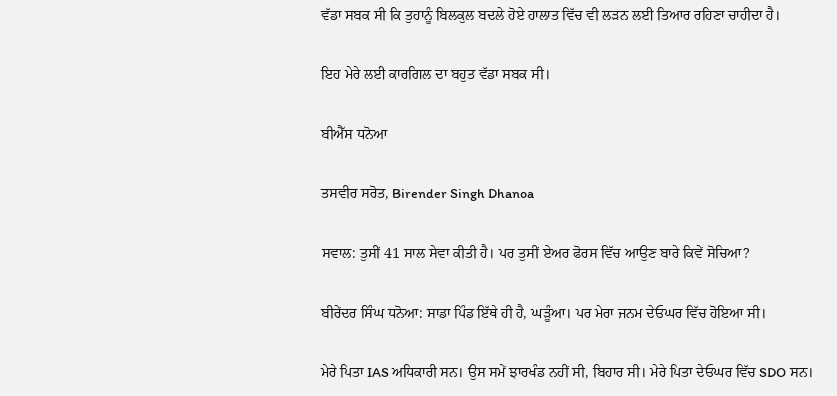ਵੱਡਾ ਸਬਕ ਸੀ ਕਿ ਤੁਹਾਨੂੰ ਬਿਲਕੁਲ ਬਦਲੇ ਹੋਏ ਹਾਲਾਤ ਵਿੱਚ ਵੀ ਲੜਨ ਲਈ ਤਿਆਰ ਰਹਿਣਾ ਚਾਹੀਦਾ ਹੈ।

ਇਹ ਮੇਰੇ ਲਈ ਕਾਰਗਿਲ ਦਾ ਬਹੁਤ ਵੱਡਾ ਸਬਕ ਸੀ।

ਬੀਐੱਸ ਧਨੋਆ

ਤਸਵੀਰ ਸਰੋਤ, Birender Singh Dhanoa

ਸਵਾਲ: ਤੁਸੀਂ 41 ਸਾਲ ਸੇਵਾ ਕੀਤੀ ਹੈ। ਪਰ ਤੁਸੀਂ ਏਅਰ ਫੋਰਸ ਵਿੱਚ ਆਉਣ ਬਾਰੇ ਕਿਵੇਂ ਸੋਚਿਆ?

ਬੀਰੇਂਦਰ ਸਿੰਘ ਧਨੋਆ: ਸਾਡਾ ਪਿੰਡ ਇੱਥੇ ਹੀ ਹੈ, ਘੜੂੰਆ। ਪਰ ਮੇਰਾ ਜਨਮ ਦੇਓਘਰ ਵਿੱਚ ਹੋਇਆ ਸੀ।

ਮੇਰੇ ਪਿਤਾ IAS ਅਧਿਕਾਰੀ ਸਨ। ਉਸ ਸਮੇਂ ਝਾਰਖੰਡ ਨਹੀਂ ਸੀ, ਬਿਹਾਰ ਸੀ। ਮੇਰੇ ਪਿਤਾ ਦੇਓਘਰ ਵਿੱਚ SDO ਸਨ।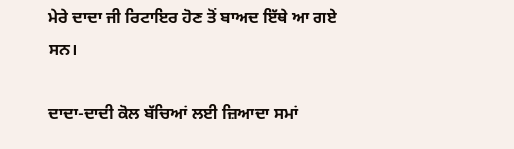ਮੇਰੇ ਦਾਦਾ ਜੀ ਰਿਟਾਇਰ ਹੋਣ ਤੋਂ ਬਾਅਦ ਇੱਥੇ ਆ ਗਏ ਸਨ।

ਦਾਦਾ-ਦਾਦੀ ਕੋਲ ਬੱਚਿਆਂ ਲਈ ਜ਼ਿਆਦਾ ਸਮਾਂ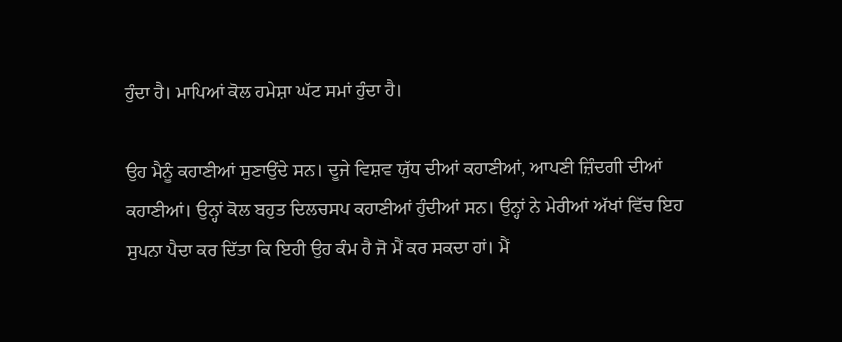ਹੁੰਦਾ ਹੈ। ਮਾਪਿਆਂ ਕੋਲ ਹਮੇਸ਼ਾ ਘੱਟ ਸਮਾਂ ਹੁੰਦਾ ਹੈ।

ਉਹ ਮੈਨੂੰ ਕਹਾਣੀਆਂ ਸੁਣਾਉਂਦੇ ਸਨ। ਦੂਜੇ ਵਿਸ਼ਵ ਯੁੱਧ ਦੀਆਂ ਕਹਾਣੀਆਂ, ਆਪਣੀ ਜ਼ਿੰਦਗੀ ਦੀਆਂ ਕਹਾਣੀਆਂ। ਉਨ੍ਹਾਂ ਕੋਲ ਬਹੁਤ ਦਿਲਚਸਪ ਕਹਾਣੀਆਂ ਹੁੰਦੀਆਂ ਸਨ। ਉਨ੍ਹਾਂ ਨੇ ਮੇਰੀਆਂ ਅੱਖਾਂ ਵਿੱਚ ਇਹ ਸੁਪਨਾ ਪੈਦਾ ਕਰ ਦਿੱਤਾ ਕਿ ਇਹੀ ਉਹ ਕੰਮ ਹੈ ਜੋ ਮੈਂ ਕਰ ਸਕਦਾ ਹਾਂ। ਮੈਂ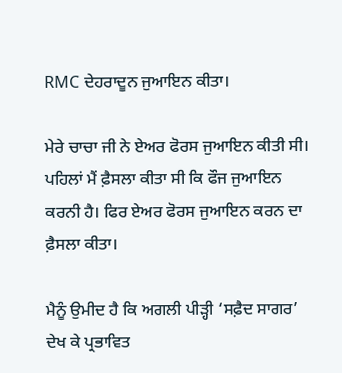RMC ਦੇਹਰਾਦੂਨ ਜੁਆਇਨ ਕੀਤਾ।

ਮੇਰੇ ਚਾਚਾ ਜੀ ਨੇ ਏਅਰ ਫੋਰਸ ਜੁਆਇਨ ਕੀਤੀ ਸੀ। ਪਹਿਲਾਂ ਮੈਂ ਫ਼ੈਸਲਾ ਕੀਤਾ ਸੀ ਕਿ ਫੌਜ ਜੁਆਇਨ ਕਰਨੀ ਹੈ। ਫਿਰ ਏਅਰ ਫੋਰਸ ਜੁਆਇਨ ਕਰਨ ਦਾ ਫ਼ੈਸਲਾ ਕੀਤਾ।

ਮੈਨੂੰ ਉਮੀਦ ਹੈ ਕਿ ਅਗਲੀ ਪੀੜ੍ਹੀ ‘ਸਫ਼ੈਦ ਸਾਗਰ’ ਦੇਖ ਕੇ ਪ੍ਰਭਾਵਿਤ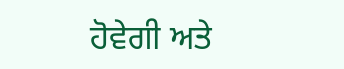ਹੋਵੇਗੀ ਅਤੇ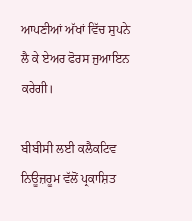ਆਪਣੀਆਂ ਅੱਖਾਂ ਵਿੱਚ ਸੁਪਨੇ ਲੈ ਕੇ ਏਅਰ ਫੋਰਸ ਜੁਆਇਨ ਕਰੇਗੀ।

ਬੀਬੀਸੀ ਲਈ ਕਲੈਕਟਿਵ ਨਿਊਜ਼ਰੂਮ ਵੱਲੋਂ ਪ੍ਰਕਾਸ਼ਿਤ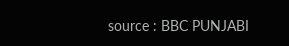source : BBC PUNJABI